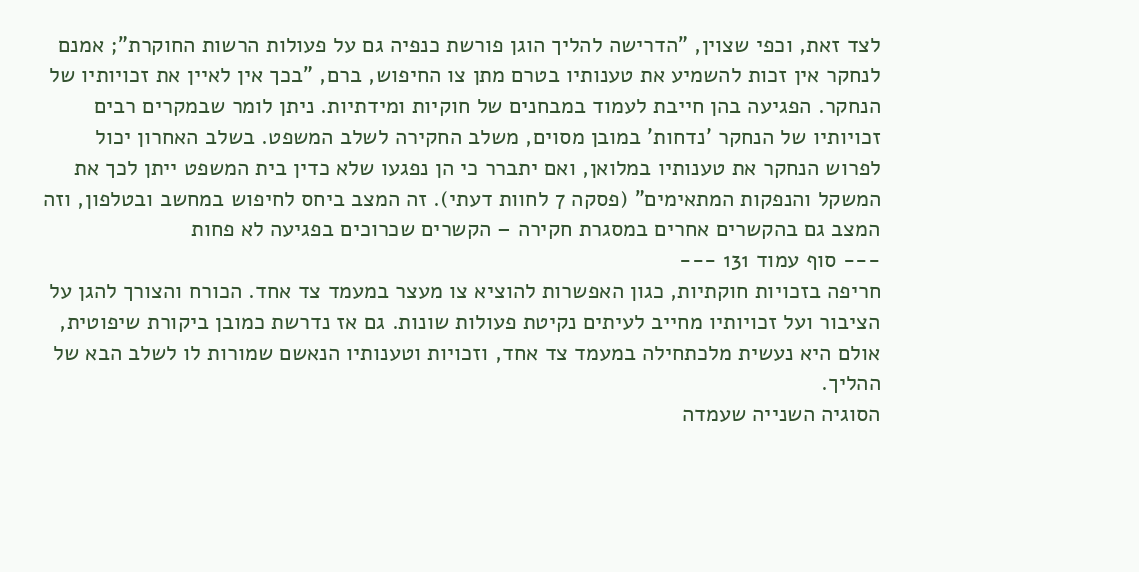לצד זאת, וכפי שצוין, "הדרישה להליך הוגן פורשת כנפיה גם על פעולות הרשות החוקרת"; אמנם לנחקר אין זכות להשמיע את טענותיו בטרם מתן צו החיפוש, ברם, "בכך אין לאיין את זכויותיו של הנחקר. הפגיעה בהן חייבת לעמוד במבחנים של חוקיות ומידתיות. ניתן לומר שבמקרים רבים זכויותיו של הנחקר 'נדחות' במובן מסוים, משלב החקירה לשלב המשפט. בשלב האחרון יכול לפרוש הנחקר את טענותיו במלואן, ואם יתברר כי הן נפגעו שלא כדין בית המשפט ייתן לכך את המשקל והנפקות המתאימים" (פסקה 7 לחוות דעתי). זה המצב ביחס לחיפוש במחשב ובטלפון, וזה המצב גם בהקשרים אחרים במסגרת חקירה – הקשרים שכרוכים בפגיעה לא פחות
--- סוף עמוד 131 ---
חריפה בזכויות חוקתיות, כגון האפשרות להוציא צו מעצר במעמד צד אחד. הכורח והצורך להגן על הציבור ועל זכויותיו מחייב לעיתים נקיטת פעולות שונות. גם אז נדרשת כמובן ביקורת שיפוטית, אולם היא נעשית מלכתחילה במעמד צד אחד, וזכויות וטענותיו הנאשם שמורות לו לשלב הבא של ההליך.
הסוגיה השנייה שעמדה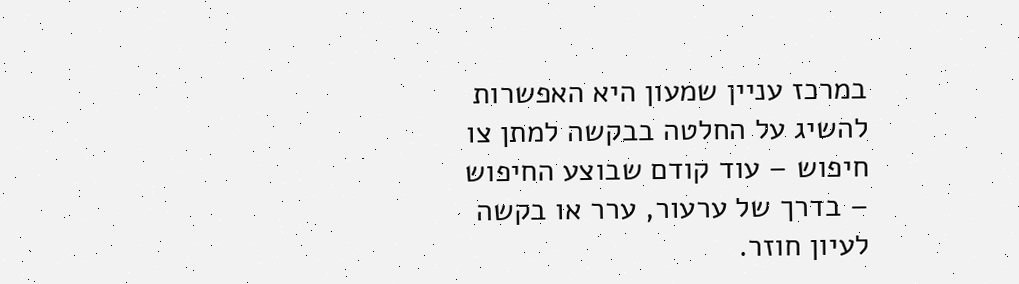במרכז עניין שמעון היא האפשרות להשיג על החלטה בבקשה למתן צו חיפוש – עוד קודם שבוצע החיפוש – בדרך של ערעור, ערר או בקשה לעיון חוזר.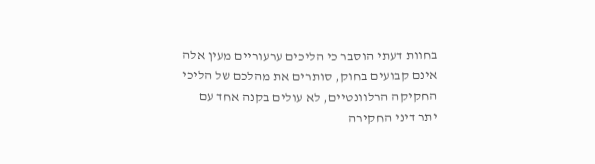בחוות דעתי הוסבר כי הליכים ערעוריים מעין אלה אינם קבועים בחוק, סותרים את מהלכם של הליכי החקיקה הרלוונטיים, לא עולים בקנה אחד עם יתר דיני החקירה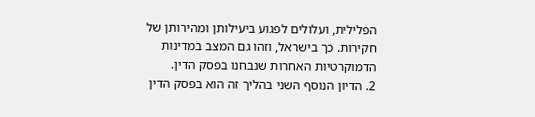הפלילית, ועלולים לפגוע ביעילותן ומהירותן של חקירות. כך בישראל, וזהו גם המצב במדינות הדמוקרטיות האחרות שנבחנו בפסק הדין.
2. הדיון הנוסף השני בהליך זה הוא בפסק הדין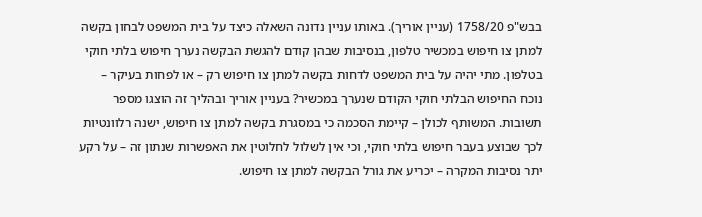בבש"פ 1758/20 (עניין אוריך). באותו עניין נדונה השאלה כיצד על בית המשפט לבחון בקשה למתן צו חיפוש במכשיר טלפון, בנסיבות שבהן קודם להגשת הבקשה נערך חיפוש בלתי חוקי בטלפון. מתי יהיה על בית המשפט לדחות בקשה למתן צו חיפוש רק – או לפחות בעיקר – נוכח החיפוש הבלתי חוקי הקודם שנערך במכשיר? בעניין אוריך ובהליך זה הוצגו מספר תשובות. המשותף לכולן – קיימת הסכמה כי במסגרת בקשה למתן צו חיפוש, ישנה רלוונטיות לכך שבוצע בעבר חיפוש בלתי חוקי, וכי אין לשלול לחלוטין את האפשרות שנתון זה – על רקע יתר נסיבות המקרה – יכריע את גורל הבקשה למתן צו חיפוש.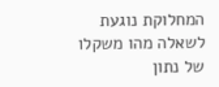המחלוקת נוגעת לשאלה מהו משקלו של נתון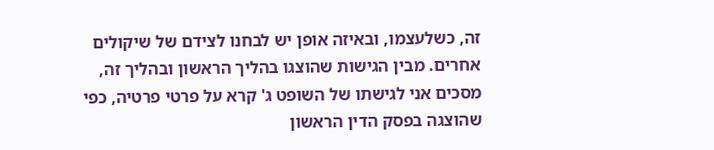זה, כשלעצמו, ובאיזה אופן יש לבחנו לצידם של שיקולים אחרים. מבין הגישות שהוצגו בהליך הראשון ובהליך זה, מסכים אני לגישתו של השופט ג' קרא על פרטי פרטיה, כפי שהוצגה בפסק הדין הראשון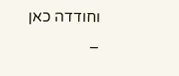וחודדה כאן –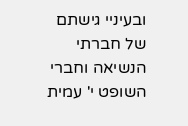ובעיניי גישתם של חברתי הנשיאה וחברי השופט י' עמית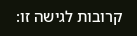קרובות לגישה זו: